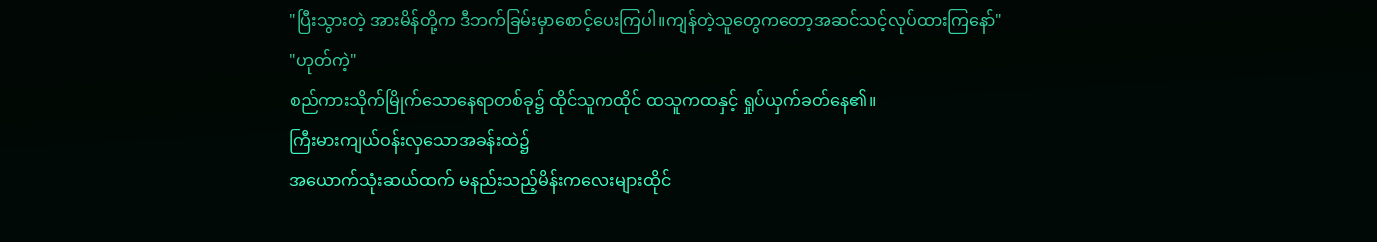"ပြီးသွားတဲ့ အားမိန်တို့က ဒီဘက်ခြမ်းမှာစောင့်ပေးကြပါ။ကျန်တဲ့သူတွေကတော့အဆင်သင့်လုပ်ထားကြနော်"
"ဟုတ်ကဲ့"
စည်ကားသိုက်မြိုက်သောနေရာတစ်ခု၌ ထိုင်သူကထိုင် ထသူကထနှင့် ရှုပ်ယှက်ခတ်နေ၏။
ကြီးမားကျယ်ဝန်းလှသောအခန်းထဲ၌
အယောက်သုံးဆယ်ထက် မနည်းသည့်မိန်းကလေးများထိုင်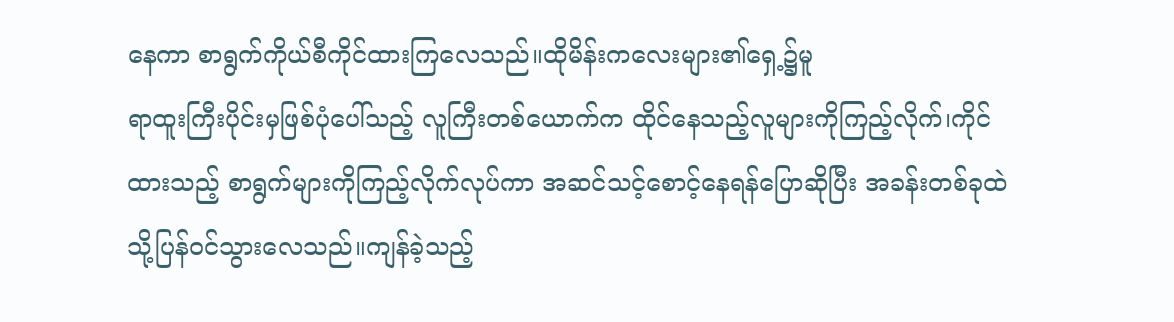နေကာ စာရွက်ကိုယ်စီကိုင်ထားကြလေသည်။ထိုမိန်းကလေးများ၏ရှေ့၌မူ
ရာထူးကြီးပိုင်းမှဖြစ်ပုံပေါ်သည့် လူကြီးတစ်ယောက်က ထိုင်နေသည့်လူများကိုကြည့်လိုက်၊ကိုင်ထားသည့် စာရွက်များကိုကြည့်လိုက်လုပ်ကာ အဆင်သင့်စောင့်နေရန်ပြောဆိုပြီး အခန်းတစ်ခုထဲသို့ပြန်ဝင်သွားလေသည်။ကျန်ခဲ့သည့်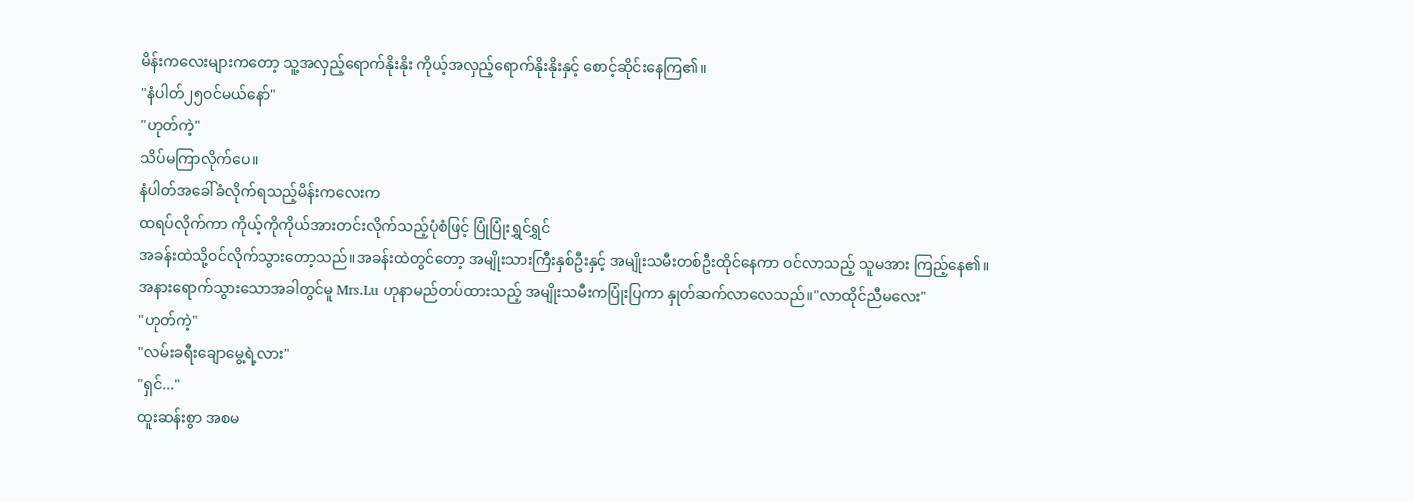မိန်းကလေးများကတော့ သူ့အလှည့်ရောက်နိုးနိုး ကိုယ့်အလှည့်ရောက်နိုးနိုးနှင့် စောင့်ဆိုင်းနေကြ၏။
"နံပါတ်၂၅ဝင်မယ်နော်"
"ဟုတ်ကဲ့"
သိပ်မကြာလိုက်ပေ။
နံပါတ်အခေါ်ခံလိုက်ရသည့်မိန်းကလေးက
ထရပ်လိုက်ကာ ကိုယ့်ကိုကိုယ်အားတင်းလိုက်သည့်ပုံစံဖြင့် ပြုံပြုံးရွှင်ရွှင်
အခန်းထဲသို့ဝင်လိုက်သွားတော့သည်။အခန်းထဲတွင်တော့ အမျိုးသားကြီးနှစ်ဦးနှင့် အမျိုးသမီးတစ်ဦးထိုင်နေကာ ဝင်လာသည့် သူမအား ကြည့်နေ၏။
အနားရောက်သွားသောအခါတွင်မူ Mrs.Lu ဟုနာမည်တပ်ထားသည့် အမျိုးသမီးကပြုံးပြကာ နှုတ်ဆက်လာလေသည်။"လာထိုင်ညီမလေး"
"ဟုတ်ကဲ့"
"လမ်းခရီးချောမွေ့ရဲ့လား"
"ရှင်..."
ထူးဆန်းစွာ အစမ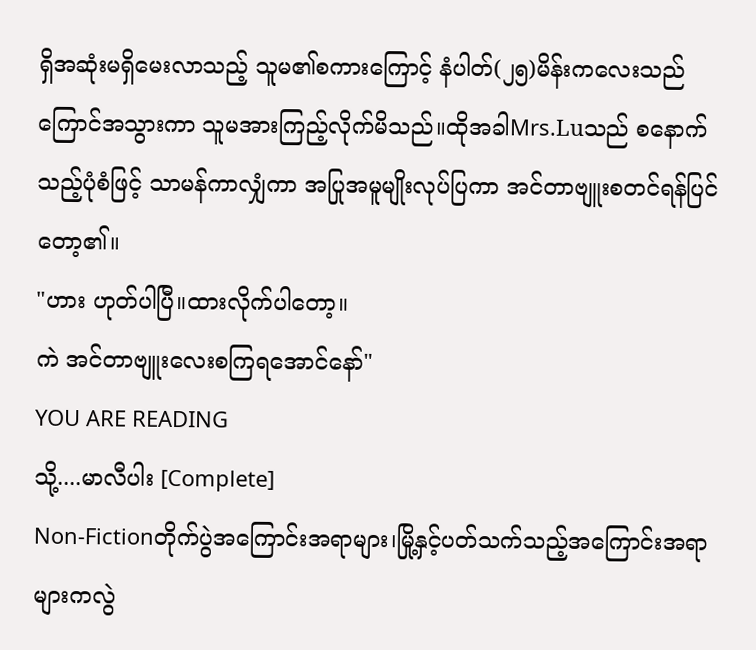ရှိအဆုံးမရှိမေးလာသည့် သူမ၏စကားကြောင့် နံပါတ်(၂၅)မိန်းကလေးသည် ကြောင်အသွားကာ သူမအားကြည့်လိုက်မိသည်။ထိုအခါMrs.Luသည် စနောက်သည့်ပုံစံဖြင့် သာမန်ကာလျှံကာ အပြုအမူမျိုးလုပ်ပြကာ အင်တာဗျူးစတင်ရန်ပြင်တော့၏။
"ဟား ဟုတ်ပါပြီ။ထားလိုက်ပါတော့။
ကဲ အင်တာဗျူးလေးစကြရအောင်နော်"
YOU ARE READING
သို့....မာလီပါး [Complete]
Non-Fictionတိုက်ပွဲအကြောင်းအရာများ၊မြို့နှင့်ပတ်သက်သည့်အကြောင်းအရာများကလွဲ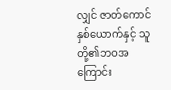လျှင် ဇာတ်ကောင်နှစ်ယောက်နှင့် သူတို့၏ဘဝအကြောင်း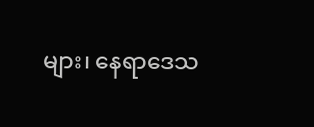များ၊ နေရာဒေသ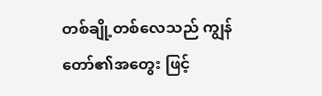တစ်ချို့တစ်လေသည် ကျွန်တော်၏အတွေး ဖြင့်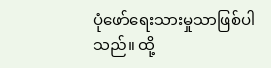ပုံဖော်ရေးသားမှုသာဖြစ်ပါသည်။ ထို့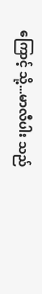ကြောင့် သို့...မာလီပါး သည်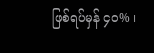ဖြစ်ရပ်မှန် ၄၀% ၊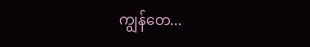ကျွန်တေ...